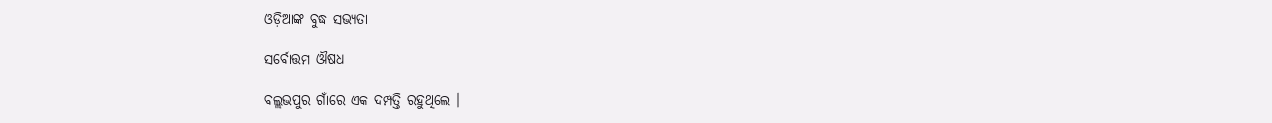ଓଡ଼ିଆଙ୍କ ବୁଦ୍ଧ ସଭ୍ୟତା

ସର୍ବୋତ୍ତମ ଔଷଧ

ବଲ୍ଲଭପୁର ଗାଁରେ ଏକ ଦମ୍ପତ୍ତି ରହୁଥିଲେ ।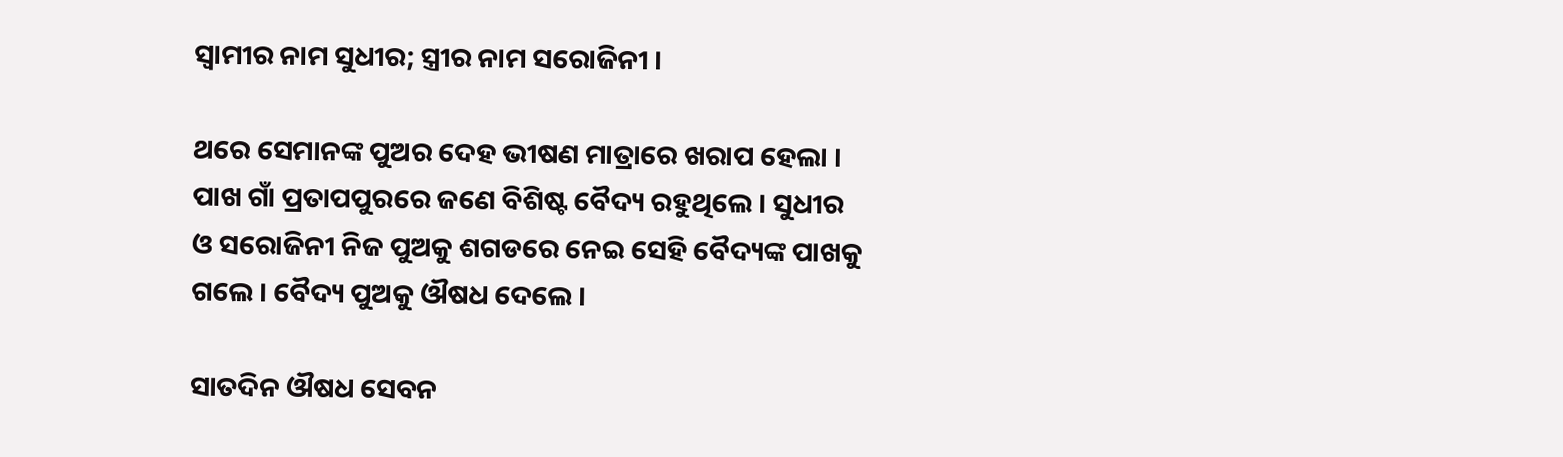ସ୍ୱାମୀର ନାମ ସୁଧୀର; ସ୍ତ୍ରୀର ନାମ ସରୋଜିନୀ ।

ଥରେ ସେମାନଙ୍କ ପୁଅର ଦେହ ଭୀଷଣ ମାତ୍ରାରେ ଖରାପ ହେଲା । ପାଖ ଗାଁ ପ୍ରତାପପୁରରେ ଜଣେ ବିଶିଷ୍ଟ ବୈଦ୍ୟ ରହୁଥିଲେ । ସୁଧୀର ଓ ସରୋଜିନୀ ନିଜ ପୁଅକୁ ଶଗଡରେ ନେଇ ସେହି ବୈଦ୍ୟଙ୍କ ପାଖକୁ ଗଲେ । ବୈଦ୍ୟ ପୁଅକୁ ଔଷଧ ଦେଲେ ।

ସାତଦିନ ଔଷଧ ସେବନ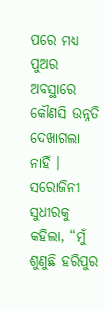ପରେ ମଧ୍ୟ ପୁଅର ଅବସ୍ଥାରେ କୌଣସି ଉନ୍ନତି ଦେଖାଗଲା ନାହିଁ । ସରୋଜିନୀ ସୁଧୀରକୁ କହିଲା, “ମୁଁ ଶୁଣୁଛି ହରିପୁର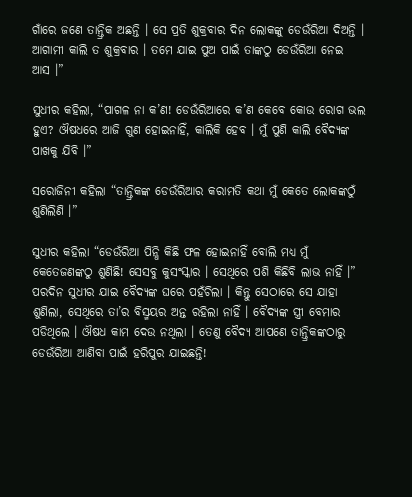ଗାଁରେ ଜଣେ ତାନ୍ତ୍ରିକ ଅଛନ୍ତି । ସେ ପ୍ରତି ଶୁକ୍ରବାର ଦିନ ଲୋକଙ୍କୁ ଡେଉଁରିଆ ଦିଅନ୍ତି । ଆଗାମୀ କାଲି ତ ଶୁକ୍ରବାର । ତମେ ଯାଇ ପୁଅ ପାଇଁ ତାଙ୍କଠୁ ଡେଉଁରିଆ ନେଇ ଆସ ।”

ସୁଧୀର କହିଲା, “ପାଗଳ ନା କ’ଣ! ଡେଉଁରିଆରେ କ’ଣ କେବେ କୋଉ ରୋଗ ଭଲ ହୁଏ? ଔଷଧରେ ଆଜି ଗୁଣ ହୋଇନାହିଁ, କାଲିକି ହେବ । ମୁଁ ପୁଣି କାଲି ବୈଦ୍ୟଙ୍କ ପାଖକୁ ଯିବି ।”

ସରୋଜିନୀ କହିଲା “ତାନ୍ତ୍ରିକଙ୍କ ଡେଉଁରିଆର କରାମତି କଥା ମୁଁ କେତେ ଲୋକଙ୍କଠୁଁ ଶୁଣିଲିଣି ।”

ସୁଧୀର କହିଲା “ଡେଉଁରିଆ ପିନ୍ଧି କିଛି ଫଳ ହୋଇନାହିଁ ବୋଲି ମଧ୍ୟ ମୁଁ କେତେଜଣଙ୍କଠୁ ଶୁଣିଛି! ସେସବୁ କୁସଂସ୍କାର । ସେଥିରେ ପଶି କିଛିବି ଲାଭ ନାହିଁ ।” ପରଦିନ ସୁଧୀର ଯାଇ ବୈଦ୍ୟଙ୍କ ଘରେ ପହଁଚିଲା । କିନ୍ତୁ ସେଠାରେ ସେ ଯାହା ଶୁଣିଲା, ସେଥିରେ ତା’ର ବିସ୍ମୟର ଅନ୍ତ ରହିଲା ନାହିଁ । ବୈଦ୍ୟଙ୍କ ସ୍ତ୍ରୀ ବେମାର ପଡିଥିଲେ । ଔଷଧ କାମ ଦେଉ ନଥିଲା । ତେଣୁ ବୈଦ୍ୟ ଆପଣେ ତାନ୍ତ୍ରିକଙ୍କଠାରୁ ଡେଉଁରିଆ ଆଣିବା ପାଇଁ ହରିପୁର ଯାଇଛନ୍ତି!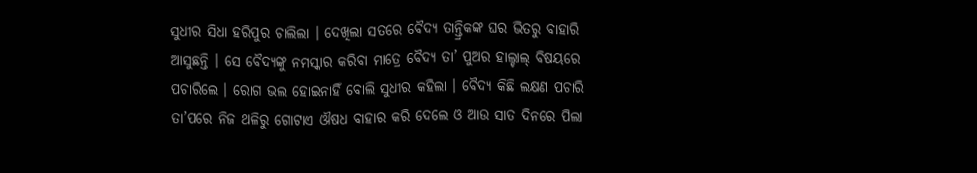ସୁଧୀର ସିଧା ହରିପୁର ଚାଲିଲା । ଦେଖିଲା ସତରେ ବୈଦ୍ୟ ତାନ୍ତ୍ରିକଙ୍କ ଘର ଭିତରୁ ବାହାରି ଆସୁଛନ୍ତି । ସେ ବୈଦ୍ୟଙ୍କୁ ନମସ୍କାର କରିବା ମାତ୍ରେ ବୈଦ୍ୟ ତା’ ପୁଅର ହାଲ୍ଚାଲ୍ ବିଷୟରେ ପଚାରିଲେ । ରୋଗ ଭଲ ହୋଇନାହିଁ ବୋଲି ସୁଧୀର କହିଲା । ବୈଦ୍ୟ କିଛି ଲକ୍ଷଣ ପଚାରି ତା’ପରେ ନିଜ ଥଳିରୁ ଗୋଟାଏ ଔଷଧ ବାହାର କରି ଦେଲେ ଓ ଆଉ ସାତ ଦିନରେ ପିଲା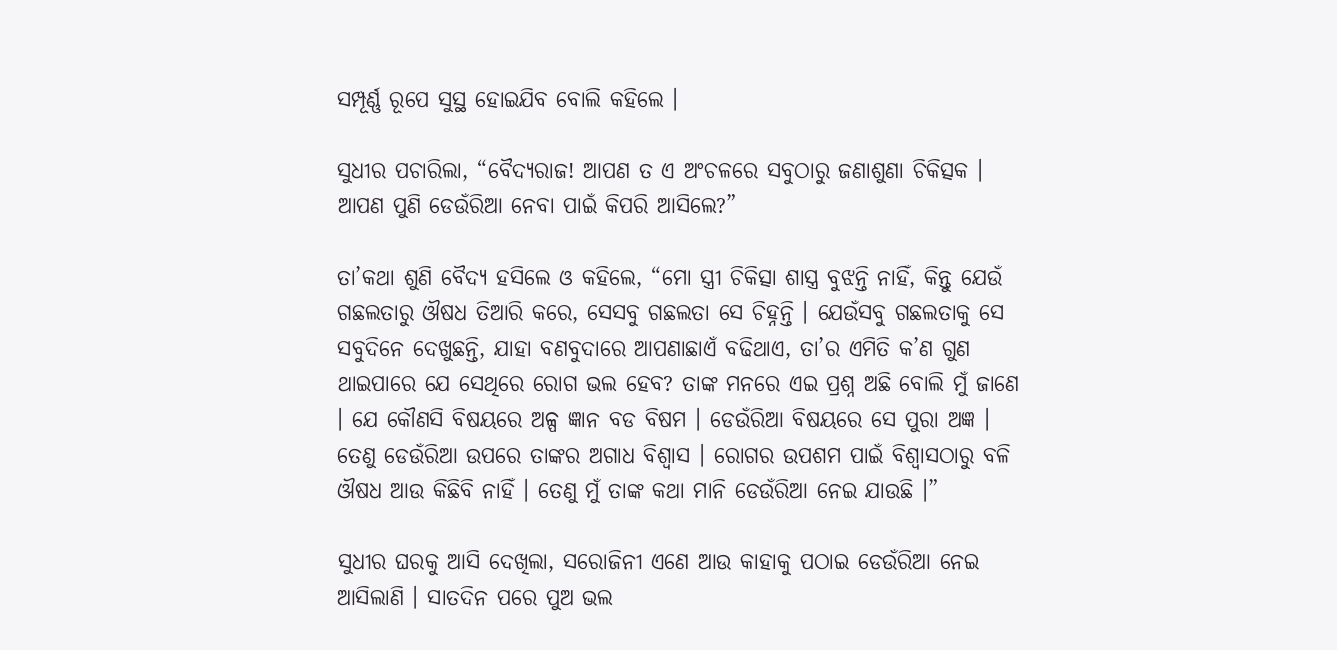ସମ୍ପୂର୍ଣ୍ଣ ରୂପେ ସୁସ୍ଥ ହୋଇଯିବ ବୋଲି କହିଲେ ।

ସୁଧୀର ପଚାରିଲା, “ବୈଦ୍ୟରାଜ! ଆପଣ ତ ଏ ଅଂଚଳରେ ସବୁଠାରୁ ଜଣାଶୁଣା ଚିକିତ୍ସକ । ଆପଣ ପୁଣି ଡେଉଁରିଆ ନେବା ପାଇଁ କିପରି ଆସିଲେ?”

ତା’କଥା ଶୁଣି ବୈଦ୍ୟ ହସିଲେ ଓ କହିଲେ, “ମୋ ସ୍ତ୍ରୀ ଚିକିତ୍ସା ଶାସ୍ତ୍ର ବୁଝନ୍ତି ନାହିଁ, କିନ୍ତୁ ଯେଉଁ ଗଛଲତାରୁ ଔଷଧ ତିଆରି କରେ, ସେସବୁ ଗଛଲତା ସେ ଚିହ୍ନନ୍ତି । ଯେଉଁସବୁ ଗଛଲତାକୁ ସେ ସବୁଦିନେ ଦେଖୁଛନ୍ତି, ଯାହା ବଣବୁଦାରେ ଆପଣାଛାଏଁ ବଢିଥାଏ, ତା’ର ଏମିତି କ’ଣ ଗୁଣ ଥାଇପାରେ ଯେ ସେଥିରେ ରୋଗ ଭଲ ହେବ? ତାଙ୍କ ମନରେ ଏଇ ପ୍ରଶ୍ନ ଅଛି ବୋଲି ମୁଁ ଜାଣେ । ଯେ କୌଣସି ବିଷୟରେ ଅଳ୍ପ ଜ୍ଞାନ ବଡ ବିଷମ । ଡେଉଁରିଆ ବିଷୟରେ ସେ ପୁରା ଅଜ୍ଞ । ତେଣୁ ଡେଉଁରିଆ ଉପରେ ତାଙ୍କର ଅଗାଧ ବିଶ୍ୱାସ । ରୋଗର ଉପଶମ ପାଇଁ ବିଶ୍ୱାସଠାରୁ ବଳି ଔଷଧ ଆଉ କିଛିବି ନାହିଁ । ତେଣୁ ମୁଁ ତାଙ୍କ କଥା ମାନି ଡେଉଁରିଆ ନେଇ ଯାଉଛି ।”

ସୁଧୀର ଘରକୁ ଆସି ଦେଖିଲା, ସରୋଜିନୀ ଏଣେ ଆଉ କାହାକୁ ପଠାଇ ଡେଉଁରିଆ ନେଇ ଆସିଲାଣି । ସାତଦିନ ପରେ ପୁଅ ଭଲ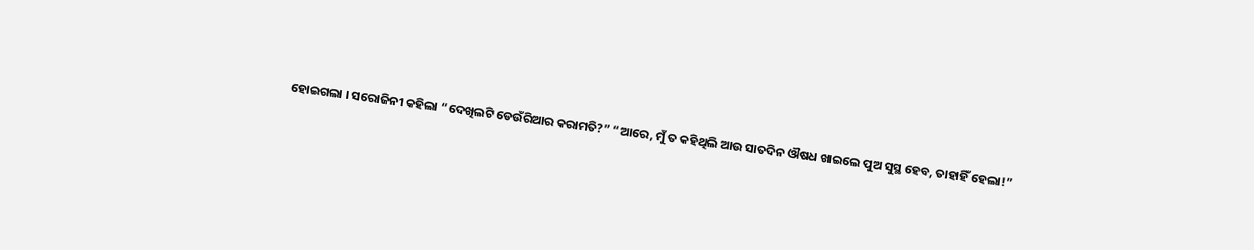ହୋଇଗଲା । ସରୋଜିନୀ କହିଲା “ଦେଖିଲଟି ଡେଉଁରିଆର କରାମତି?” “ଆରେ, ମୁଁ ତ କହିଥିଲି ଆଉ ସାତଦିନ ଔଷଧ ଖାଇଲେ ପୁଅ ସୁସ୍ଥ ହେବ, ତାହାହିଁ ହେଲା!”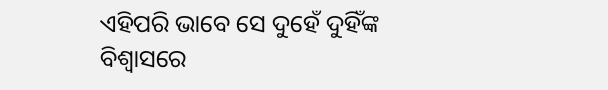ଏହିପରି ଭାବେ ସେ ଦୁହେଁ ଦୁହିଁଙ୍କ ବିଶ୍ୱାସରେ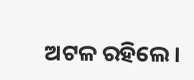ଅଟଳ ରହିଲେ ।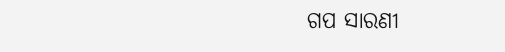ଗପ ସାରଣୀ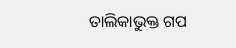ତାଲିକାଭୁକ୍ତ ଗପ